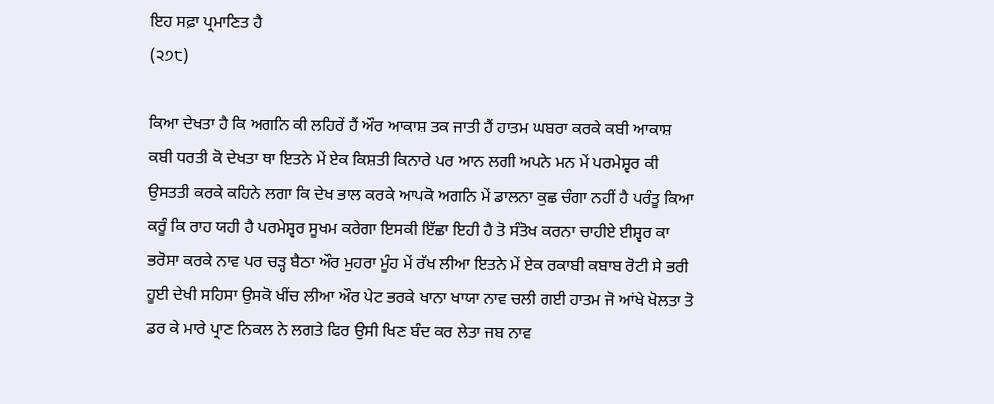ਇਹ ਸਫ਼ਾ ਪ੍ਰਮਾਣਿਤ ਹੈ
(੨੭੮)

ਕਿਆ ਦੇਖਤਾ ਹੈ ਕਿ ਅਗਨਿ ਕੀ ਲਹਿਰੇਂ ਹੈਂ ਔਰ ਆਕਾਸ਼ ਤਕ ਜਾਤੀ ਹੈਂ ਹਾਤਮ ਘਬਰਾ ਕਰਕੇ ਕਬੀ ਆਕਾਸ਼ ਕਬੀ ਧਰਤੀ ਕੋ ਦੇਖਤਾ ਥਾ ਇਤਨੇ ਮੇਂ ਏਕ ਕਿਸ਼ਤੀ ਕਿਨਾਰੇ ਪਰ ਆਨ ਲਗੀ ਅਪਨੇ ਮਨ ਮੇਂ ਪਰਮੇਸ਼੍ਵਰ ਕੀ ਉਸਤਤੀ ਕਰਕੇ ਕਹਿਨੇ ਲਗਾ ਕਿ ਦੇਖ ਭਾਲ ਕਰਕੇ ਆਪਕੋ ਅਗਨਿ ਮੇਂ ਡਾਲਨਾ ਕੁਛ ਚੰਗਾ ਨਹੀਂ ਹੈ ਪਰੰਤੂ ਕਿਆ ਕਰੂੰ ਕਿ ਰਾਹ ਯਹੀ ਹੈ ਪਰਮੇਸ਼੍ਵਰ ਸੂਖਮ ਕਰੇਗਾ ਇਸਕੀ ਇੱਛਾ ਇਹੀ ਹੈ ਤੋ ਸੰਤੋਖ ਕਰਨਾ ਚਾਹੀਏ ਈਸ਼੍ਵਰ ਕਾ ਭਰੋਸਾ ਕਰਕੇ ਨਾਵ ਪਰ ਚੜ੍ਹ ਬੈਠਾ ਔਰ ਮੁਹਰਾ ਮੂੰਹ ਮੇਂ ਰੱਖ ਲੀਆ ਇਤਨੇ ਮੇਂ ਏਕ ਰਕਾਬੀ ਕਬਾਬ ਰੋਟੀ ਸੇ ਭਰੀ ਹੂਈ ਦੇਖੀ ਸਹਿਸਾ ਉਸਕੋ ਖੀਂਚ ਲੀਆ ਔਰ ਪੇਟ ਭਰਕੇ ਖਾਨਾ ਖਾਯਾ ਨਾਵ ਚਲੀ ਗਈ ਹਾਤਮ ਜੋ ਆਂਖੇ ਖੋਲਤਾ ਤੋ ਡਰ ਕੇ ਮਾਰੇ ਪ੍ਰਾਣ ਨਿਕਲ ਨੇ ਲਗਤੇ ਫਿਰ ਉਸੀ ਖਿਣ ਬੰਦ ਕਰ ਲੇਤਾ ਜਬ ਨਾਵ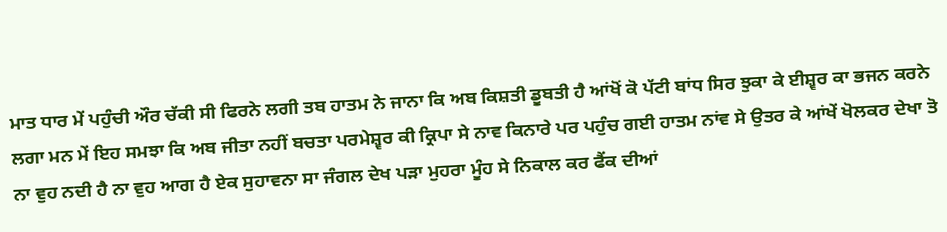ਮਾਤ ਧਾਰ ਮੇਂ ਪਹੁੰਚੀ ਔਰ ਚੱਕੀ ਸੀ ਫਿਰਨੇ ਲਗੀ ਤਬ ਹਾਤਮ ਨੇ ਜਾਨਾ ਕਿ ਅਬ ਕਿਸ਼ਤੀ ਡੂਬਤੀ ਹੈ ਆਂਖੋਂ ਕੋ ਪੱਟੀ ਬਾਂਧ ਸਿਰ ਝੁਕਾ ਕੇ ਈਸ਼੍ਵਰ ਕਾ ਭਜਨ ਕਰਨੇ ਲਗਾ ਮਨ ਮੇਂ ਇਹ ਸਮਝਾ ਕਿ ਅਬ ਜੀਤਾ ਨਹੀਂ ਬਚਤਾ ਪਰਮੇਸ਼੍ਵਰ ਕੀ ਕ੍ਰਿਪਾ ਸੇ ਨਾਵ ਕਿਨਾਰੇ ਪਰ ਪਹੁੰਚ ਗਈ ਹਾਤਮ ਨਾਂਵ ਸੇ ਉਤਰ ਕੇ ਆਂਖੇਂ ਖੋਲਕਰ ਦੇਖਾ ਤੋ ਨਾ ਵੁਹ ਨਦੀ ਹੈ ਨਾ ਵੁਹ ਆਗ ਹੈ ਏਕ ਸੁਹਾਵਨਾ ਸਾ ਜੰਗਲ ਦੇਖ ਪੜਾ ਮੁਹਰਾ ਮੂੰਹ ਸੇ ਨਿਕਾਲ ਕਰ ਫੈਂਕ ਦੀਆਂ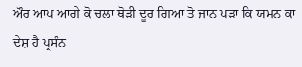ਔਰ ਆਪ ਆਗੇ ਕੋ ਚਲਾ ਥੋੜੀ ਦੂਰ ਗਿਆ ਤੋ ਜਾਨ ਪੜਾ ਕਿ ਯਮਨ ਕਾ ਦੇਸ਼ ਹੈ ਪ੍ਰਸੰਨ